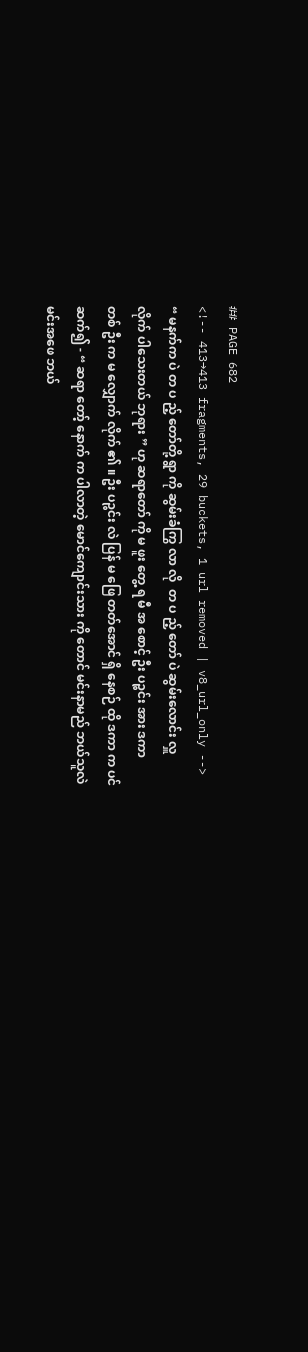## PAGE 682
<!-- 413→413 fragments, 29 buckets, 1 url removed | v8_url_only -->
“ မနက်က ပဲ တ ပ ည့် တော်တို့ ရွာ ကို ဆွမ်းခံကြွ လာ လို  တ ပ ည့် တော် ပဲ ဆွမ်းလောင်း လှူ
လိုက် ပါသေးတယ် ဘုရား ” ဟု ဆရာတော် ကို မ ဖူး တွေ့ ရ မီ အ စောင့် ဦး ပဉ္စင်း အား ဒကာ
တစ် ဦး က မ လျှောက် လိုက် ၏ ။ ဦး ပဉ္စင်း လဲ ပြန် မ ဖြေ တတ်အောင် ရှိ နေစဉ် ထို ဒကာ က ပင်
ဆက်၍ - “ ဆရာ တော့် နောက် က ပါလာတဲ့ မောင်ကျောင်းသား ကို တောင် မင်းနာမည် ဘယ်သူလဲ
မင်းအဖေ ဘယ်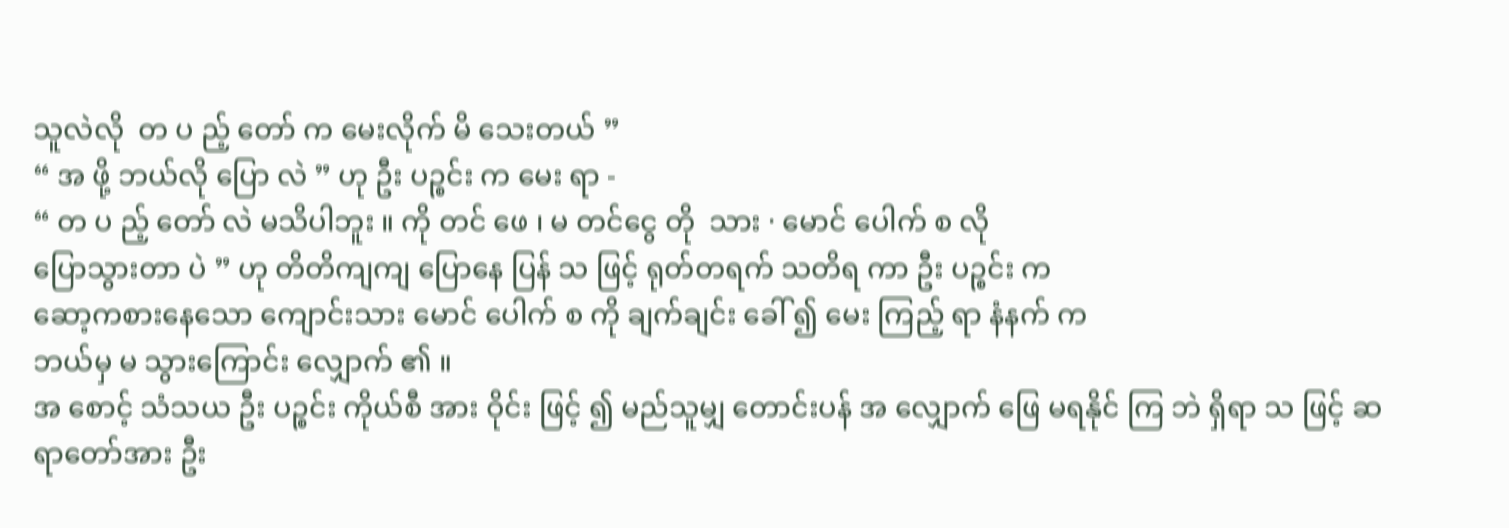သူလဲလို  တ ပ ည့် တော် က မေးလိုက် မိ သေးတယ် ”
“ အ ဖို့ ဘယ်လို ပြော လဲ ” ဟု ဦး ပဉ္စင်း က မေး ရာ -
“ တ ပ ည့် တော် လဲ မသိပါဘူး ။ ကို တင် ဖေ ၊ မ တင်ငွေ တို  သား · မောင် ပေါက် စ လို
ပြောသွားတာ ပဲ ” ဟု တိတိကျကျ ပြောနေ ပြန် သ ဖြင့် ရုတ်တရက် သတိရ ကာ ဦး ပဉ္စင်း က
ဆော့ကစားနေသော ကျောင်းသား မောင် ပေါက် စ ကို ချက်ချင်း ခေါ် ၍ မေး ကြည့် ရာ နံနက် က
ဘယ်မှ မ သွားကြောင်း လျှောက် ၏ ။
အ စောင့် သံသယ ဦး ပဉ္စင်း ကိုယ်စီ အား ဝိုင်း ဖြင့် ၍ မည်သူမျှ တောင်းပန် အ လျှောက် ဖြေ မရနိုင် ကြ ဘဲ ရှိရာ သ ဖြင့် ဆရာတော်အား ဦး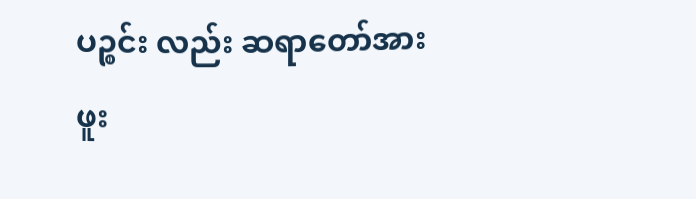ပဉ္စင်း လည်း ဆရာတော်အား ဖူး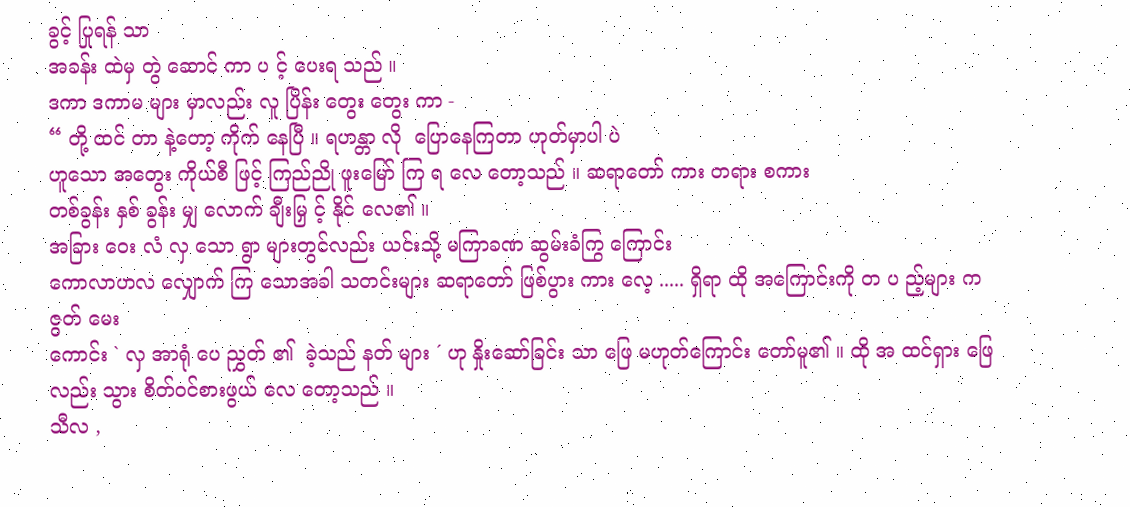ခွင့် ပြုရန် သာ
အခန်း ထဲမှ တွဲ ဆောင် ကာ ပ င့် ပေးရ သည် ။
ဒကာ ဒကာမ များ မှာလည်း လူ ပြိန်း တွေး တွေး ကာ -
“ တို့ ထင် တာ နဲ့တော့ ကိုက် နေပြီ ။ ရဟန္တာ လို  ပြောနေကြတာ ဟုတ်မှာပါ ပဲ
ဟူသော အတွေး ကိုယ်စီ ဖြင့် ကြည်ညို ဖူးမြော် ကြ ရ လေ တော့သည် ။ ဆရာတော် ကား တရား စကား
တစ်ခွန်း နှစ် ခွန်း မျှ လောက် ချီးမြှ င့် နိုင် လေ၏ ။
အခြား ဝေး လံ လှ သော ရွာ များတွင်လည်း ယင်းသို့ မကြာခဏ ဆွမ်းခံကြွ ကြောင်း
ကောလာဟလ လျှောက် ကြ သောအခါ သတင်းများ ဆရာတော် ဖြစ်ပွား ကား လေ့ ..... ရှိရာ ထို အကြောင်းကို တ ပ ည့်များ က ဇွတ် မေး
ကောင်း ` လှ အာရုံ ပေ ညွှတ် ၏  ခဲ့သည် နတ် များ ´ ဟု နှိုးဆော်ခြင်း သာ ဖြေ မဟုတ်ကြောင်း တော်မူ၏ ။ ထို အ ထင်ရှား ဖြေ လည်း သွား စိတ်ဝင်စားဖွယ် လေ တော့သည် ။
သီလ ,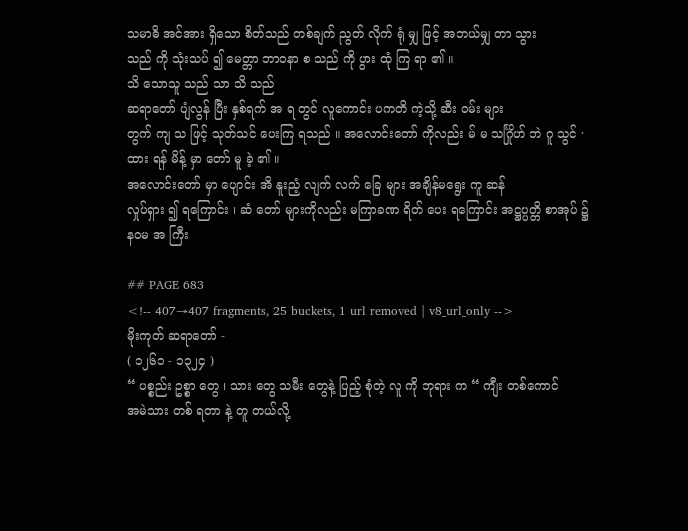သမာဓိ အင်အား ရှိသော စိတ်သည် တစ်ချက် ညွတ် လိုက် ရုံ မျှ ဖြင့် အဘယ်မျှ တာ သွား
သည် ကို သုံးသပ် ၍ မေတ္တာ ဘာဝနာ စ သည် ကို ပွား ထုံ ကြ ရာ ၏ ။
သိ သောသူ သည် သာ သိ သည်
ဆရာတော် ပျံလွန် ပြီး နှစ်ရက် အ ရ တွင် လူကောင်း ပကတိ ကဲ့သို့ ဆီး ဝမ်း များ
တွက် ကျ သ ဖြင့် သုတ်သင် ပေးကြ ရသည် ။ အလောင်းတော် ကိုလည်း မ် မ သင်္ဂြိုဟ် ဘဲ ဂူ သွင် ·
ထား ရန် မိန့် မှာ တော် မူ ခဲ့ ၏ ။
အလောင်းတော် မှာ ပျောင်း အိ နူးညံ့ လျက် လက် ခြေ များ အချိန်မရွေး ကူ ဆန်
လှုပ်ရှား ၍ ရကြောင်း ၊ ဆံ တော် များကိုလည်း မကြာခဏ ရိတ် ပေး ရကြောင်း အဋ္ဌပ္ပတ္တိ စာအုပ် ၌
နဝမ အ ကြီး

## PAGE 683
<!-- 407→407 fragments, 25 buckets, 1 url removed | v8_url_only -->
မိုးကုတ် ဆရာတော် -
( ၁၂၆၁ - ၁၃၂၄ )
“ ပစ္စည်း ဥစ္စာ တွေ ၊ သား တွေ သမီး တွေနဲ့ ပြည့် စုံတဲ့ လူ ကို ဘုရား က “ ကျီး တစ်ကောင်
အမဲသား တစ် ရတာ နဲ့ တူ တယ်လို့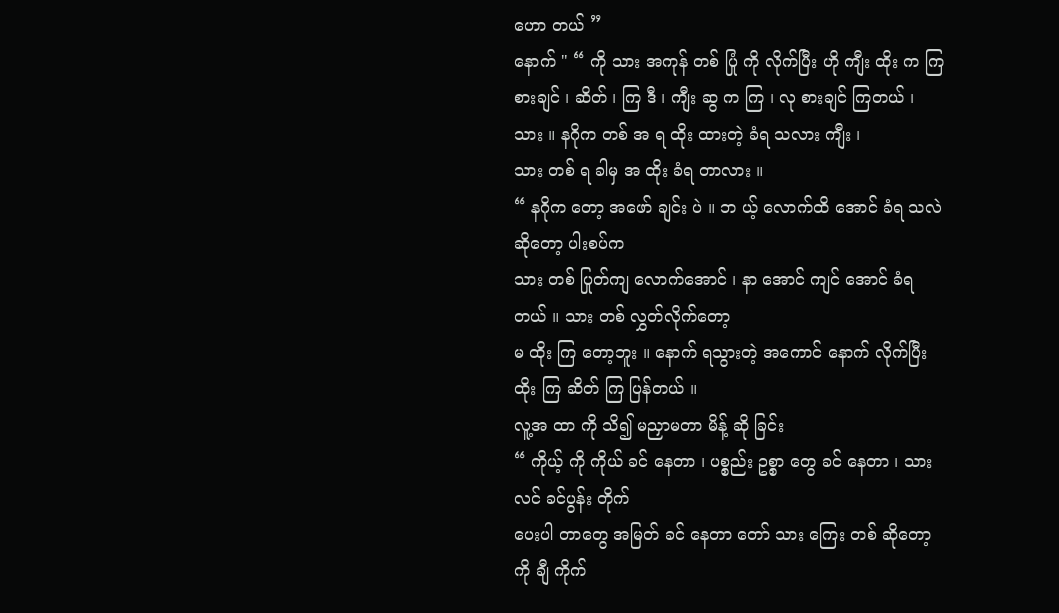ဟော တယ် ”
နောက် " “ ကို သား အကုန် တစ် ပြုံ ကို လိုက်ပြီး ဟို ကျီး ထိုး က ကြ စားချင် ၊ ဆိတ် ၊ ကြ ဒီ ၊ ကျီး ဆွ က ကြ ၊ လု စားချင် ကြတယ် ၊ သား ။ နဂိုက တစ် အ ရ ထိုး ထားတဲ့ ခံရ သလား ကျီး ၊
သား တစ် ရ ခါမှ အ ထိုး ခံရ တာလား ။
“ နဂိုက တော့ အဖော် ချင်း ပဲ ။ ဘ ယ့် လောက်ထိ အောင် ခံရ သလဲ ဆိုတော့ ပါးစပ်က
သား တစ် ပြုတ်ကျ လောက်အောင် ၊ နာ အောင် ကျင် အောင် ခံရတယ် ။ သား တစ် လွှတ်လိုက်တော့
မ ထိုး ကြ တော့ဘူး ။ နောက် ရသွားတဲ့ အကောင် နောက် လိုက်ပြီး ထိုး ကြ ဆိတ် ကြ ပြန်တယ် ။
လူ့အ ထာ ကို သိ၍ မညှာမတာ မိန့် ဆို ခြင်း
“ ကိုယ့် ကို ကိုယ် ခင် နေတာ ၊ ပစ္စည်း ဥစ္စာ တွေ ခင် နေတာ ၊ သား လင် ခင်ပွန်း တိုက်
ပေးပါ တာတွေ အမြတ် ခင် နေတာ တော် သား ကြေး တစ် ဆိုတော့ ကို ချီ ကိုက်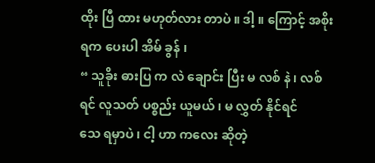ထိုး ပြီ ထား မဟုတ်လား တာပဲ ။ ဒါ့ ။ ကြောင့် အစိုးရက ပေးပါ အိမ် ခွန် ၊
“ သူခိုး ဓားပြ က လဲ ချောင်း ပြီး မ လစ် နဲ ၊ လစ် ရင် လူသတ် ပစ္စည်း ယူမယ် ၊ မ လွှတ် နိုင်ရင်
သေ ရမှာပဲ ၊ ငါ့ ဟာ ကလေး ဆိုတဲ့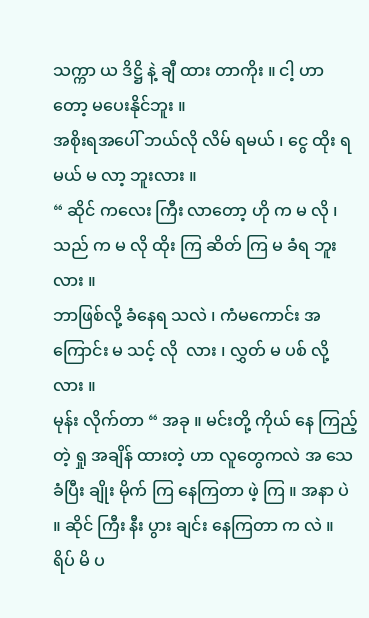သက္ကာ ယ ဒိဋ္ဌိ နဲ့ ချီ ထား တာကိုး ။ ငါ့ ဟာ တော့ မပေးနိုင်ဘူး ။
အစိုးရအပေါ် ဘယ်လို လိမ် ရမယ် ၊ ငွေ ထိုး ရမယ် မ လာ့ ဘူးလား ။
“ ဆိုင် ကလေး ကြီး လာတော့ ဟို က မ လို ၊ သည် က မ လို ထိုး ကြ ဆိတ် ကြ မ ခံရ ဘူးလား ။
ဘာဖြစ်လို့ ခံနေရ သလဲ ၊ ကံမကောင်း အကြောင်း မ သင့် လို  လား ၊ လွှတ် မ ပစ် လို့ လား ။
မုန်း လိုက်တာ “ အခု ။ မင်းတို့ ကိုယ် နေ ကြည့် တဲ့ ရှု အချိန် ထားတဲ့ ဟာ လူတွေကလဲ အ သေ ခံပြီး ချိုး မိုက် ကြ နေကြတာ ဖဲ့ ကြ ။ အနာ ပဲ ။ ဆိုင် ကြီး နီး ပွား ချင်း နေကြတာ က လဲ ။
ရိပ် မိ ပ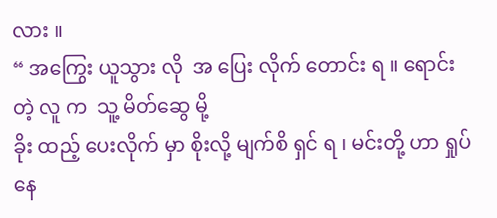လား ။
“ အကြွေး ယူသွား လို  အ ပြေး လိုက် တောင်း ရ ။ ရောင်းတဲ့ လူ က  သူ့ မိတ်ဆွေ မို့
ခိုး ထည့် ပေးလိုက် မှာ စိုးလို့ မျက်စိ ရှင် ရ ၊ မင်းတို့ ဟာ ရှုပ်နေ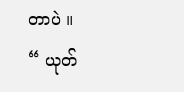တာပဲ ။
“ ယုတ်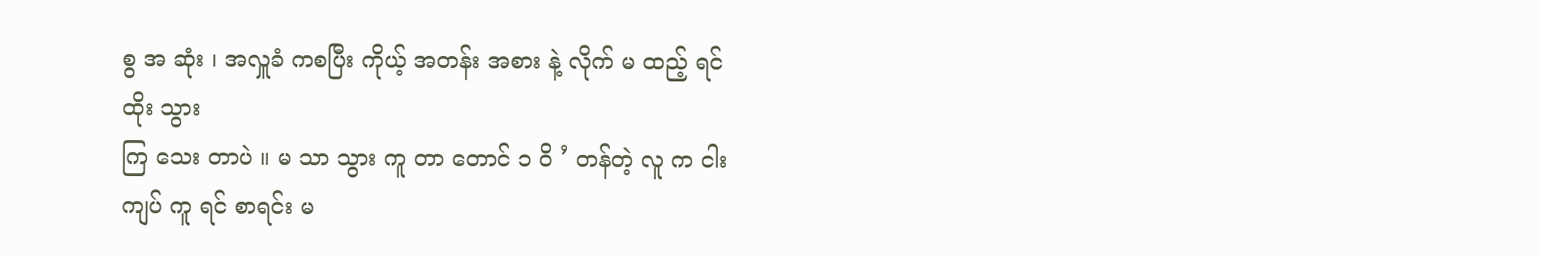စွ အ ဆုံး ၊ အလှူခံ ကစပြီး ကိုယ့် အတန်း အစား နဲ့ လိုက် မ ထည့် ရင် ထိုး သွား
ကြ သေး တာပဲ ။ မ သာ သွား ကူ တာ တောင် ၁ ဝိ ’ တန်တဲ့ လူ က ငါး ကျပ် ကူ ရင် စာရင်း မ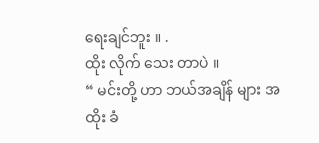ရေးချင်ဘူး ။ .
ထိုး လိုက် သေး တာပဲ ။
“ မင်းတို့ ဟာ ဘယ်အချိန် များ အ ထိုး ခံ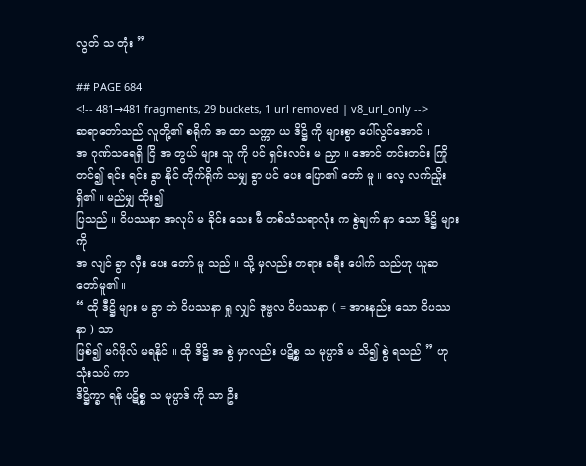လွတ် သ တုံး ”

## PAGE 684
<!-- 481→481 fragments, 29 buckets, 1 url removed | v8_url_only -->
ဆရာတော်သည် လူတို့၏ စရိုက် အ ထာ သက္ကာ ယ ဒိဋ္ဌိ ကို များစွာ ပေါ်လွင်အောင် ၊
အ ဂုဏ်သရေရှိ ငြိ အ တွယ် များ သူ ကို ပင် ရှင်းလင်း မ ညှာ ။ အောင် တင်းတင်း ကြိုတင်၍ ရင်း ရင်း ခွာ နိုင် တိုက်ရိုက် သမျှ ခွာ ပင် ပေး ပြော၏ တော် မူ ။ လေ့ လက်ညှိုး ရှိ၏ ။ မည်မျှ ထိုး၍
ပြသည် ။ ဝိပဿနာ အလုပ် မ ခိုင်း သေး မီ တစ်သံသရာလုံး က စွဲချက် နာ သော ဒိဋ္ဌိ များကို
အ လျင် ခွာ လှီး ပေး တော် မူ သည် ။ သို့ မှလည်း တရား ခရီး ပေါက် သည်ဟု ယူဆ တော်မူ၏ ။
“ ထို ဒီဋ္ဌိ များ မ ခွာ ဘဲ ဝိပဿနာ ရှု လျှင် ဒုဗ္ဗလ ဝိပဿနာ ( = အားနည်း သော ဝိပဿနာ ) သာ
ဖြစ်၍ မဂ်ဖိုလ် မရနိုင် ။ ထို ဒိဋ္ဌိ အ စွဲ မှာလည်း ပဋိစ္စ သ မုပ္ပာဒ် မ သိ၍ စွဲ ရသည် ” ဟု သုံးသပ် ကာ
ဒိဋ္ဌိက္ခာ ရန် ပဋိစ္စ သ မုပ္ပာဒ် ကို သာ ဦး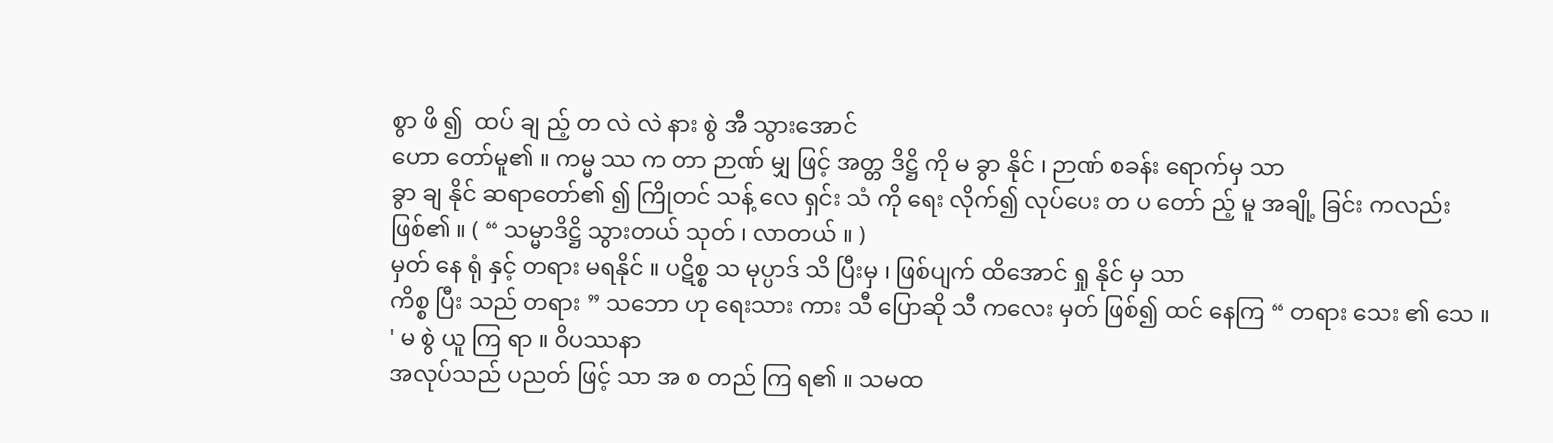စွာ ဖိ ၍  ထပ် ချ ည့် တ လဲ လဲ နား စွဲ အီ သွားအောင်
ဟော တော်မူ၏ ။ ကမ္မ ဿ က တာ ဉာဏ် မျှ ဖြင့် အတ္တ ဒိဋ္ဌိ ကို မ ခွာ နိုင် ၊ ဉာဏ် စခန်း ရောက်မှ သာ
ခွာ ချ နိုင် ဆရာတော်၏ ၍ ကြိုတင် သန့် လေ ရှင်း သံ ကို ရေး လိုက်၍ လုပ်ပေး တ ပ တော် ည့် မူ အချို့ ခြင်း ကလည်း ဖြစ်၏ ။ ( “ သမ္မာဒိဋ္ဌိ သွားတယ် သုတ် ၊ လာတယ် ။ )
မှတ် နေ ရုံ နှင့် တရား မရနိုင် ။ ပဋိစ္စ သ မုပ္ပာဒ် သိ ပြီးမှ ၊ ဖြစ်ပျက် ထိအောင် ရှု နိုင် မှ သာ
ကိစ္စ ပြီး သည် တရား ” သဘော ဟု ရေးသား ကား သီ ပြောဆို သီ ကလေး မှတ် ဖြစ်၍ ထင် နေကြ “ တရား သေး ၏ သေ ။ ' မ စွဲ ယူ ကြ ရာ ။ ဝိပဿနာ
အလုပ်သည် ပညတ် ဖြင့် သာ အ စ တည် ကြ ရ၏ ။ သမထ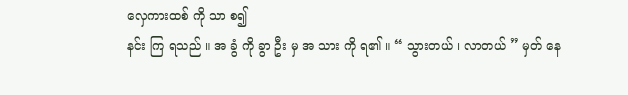လှေကားထစ် ကို သာ စ၍
နင်း ကြ ရသည် ။ အ ခွံ ကို ခွာ ဦး မှ အ သား ကို ရ၏ ။ “ သွားတယ် ၊ လာတယ် ” မှတ် နေ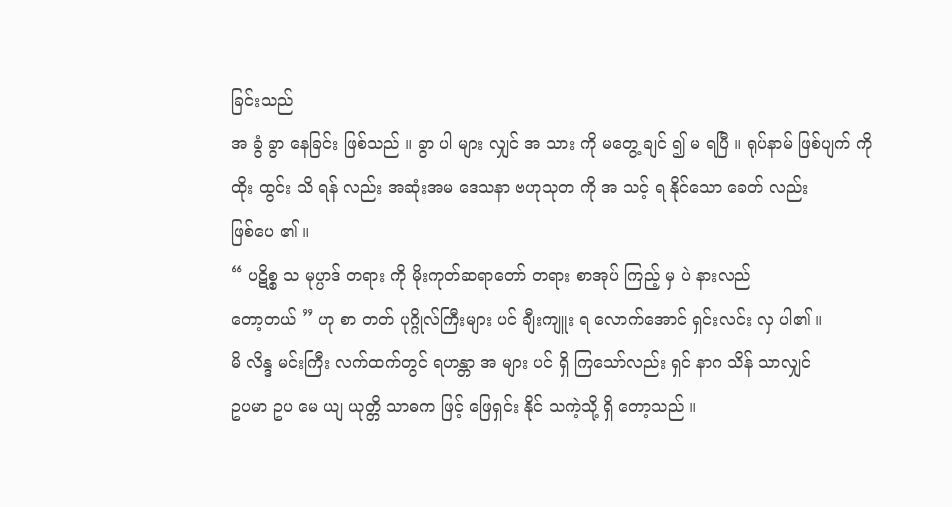ခြင်းသည်
အ ခွံ ခွာ နေခြင်း ဖြစ်သည် ။ ခွာ ပါ များ လျှင် အ သား ကို မတွေ့ ချင် ၍ မ ရပြီ ။ ရုပ်နာမ် ဖြစ်ပျက် ကို
ထိုး ထွင်း သိ ရန် လည်း အဆုံးအမ ဒေသနာ ဗဟုသုတ ကို အ သင့် ရ နိုင်သော ခေတ် လည်း
ဖြစ်ပေ ၏ ။
“ ပဋိစ္စ သ မုပ္ပာဒ် တရား ကို မိုးကုတ်ဆရာတော် တရား စာအုပ် ကြည့် မှ ပဲ နားလည်
တော့တယ် ” ဟု စာ တတ် ပုဂ္ဂိုလ်ကြီးများ ပင် ချီးကျူး ရ လောက်အောင် ရှင်းလင်း လှ ပါ၏ ။
မိ လိန္ဒ မင်းကြီး လက်ထက်တွင် ရဟန္တာ အ များ ပင် ရှိ ကြသော်လည်း ရှင် နာဂ သိန် သာလျှင်
ဥပမာ ဥပ မေ ယျ ယုတ္တိ သာဓက ဖြင့် ဖြေရှင်း နိုင် သကဲ့သို့ ရှိ တော့သည် ။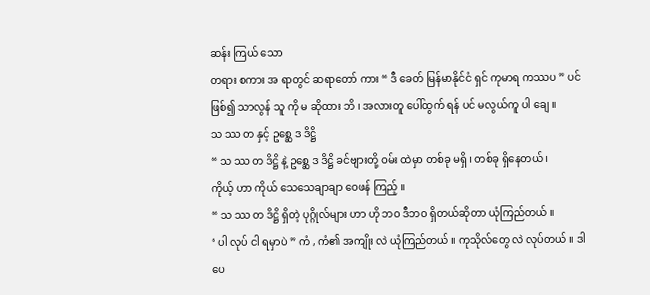ဆန်း ကြယ် သော
တရား စကား အ ရာတွင် ဆရာတော် ကား “ ဒီ ခေတ် မြန်မာနိုင်ငံ ရှင် ကုမာရ ကဿပ ” ပင်
ဖြစ်၍ သာလွန် သူ ကို မ ဆိုထား ဘိ ၊ အလားတူ ပေါ်ထွက် ရန် ပင် မလွယ်ကူ ပါ ချေ ။
သ ဿ တ နှင့် ဥစ္ဆေ ဒ ဒိဋ္ဌိ
“ သ ဿ တ ဒိဋ္ဌိ နဲ့ ဥစ္ဆေ ဒ ဒိဋ္ဌိ ခင်ဗျားတို့ ဝမ်း ထဲမှာ တစ်ခု မရှိ ၊ တစ်ခု ရှိနေတယ် ၊
ကိုယ့် ဟာ ကိုယ် သေသေချာချာ ဝေဖန် ကြည့် ။
“ သ ဿ တ ဒိဋ္ဌိ ရှိတဲ့ ပုဂ္ဂိုလ်များ ဟာ ဟို ဘဝ ဒီဘဝ ရှိတယ်ဆိုတာ ယုံကြည်တယ် ။
‘ ပါ လုပ် ငါ ရမှာပဲ ” ကံ , ကံ၏ အကျိုး လဲ ယုံကြည်တယ် ။ ကုသိုလ်တွေ လဲ လုပ်တယ် ။ ဒါပေ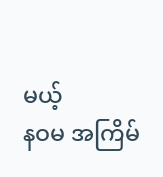မယ့်
နဝမ အကြိမ်